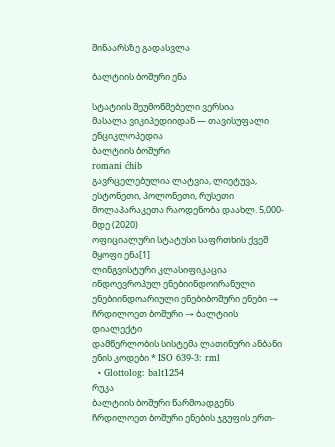შინაარსზე გადასვლა

ბალტიის ბოშური ენა

სტატიის შეუმოწმებელი ვერსია
მასალა ვიკიპედიიდან — თავისუფალი ენციკლოპედია
ბალტიის ბოშური
romani ćhib
გავრცელებულია ლატვია, ლიეტუვა, ესტონეთი, პოლონეთი, რუსეთი
მოლაპარაკეთა რაოდენობა დაახლ. 5,000-მდე (2020)
ოფიციალური სტატუსი საფრთხის ქვეშ მყოფი ენა[1]
ლინგვისტური კლასიფიკაცია ინდოევროპულ ენებიინდოირანული ენებიინდოარიული ენებიბოშური ენები → ჩრდილოეთ ბოშური → ბალტიის დიალექტი
დამწერლობის სისტემა ლათინური ანბანი
ენის კოდები * ISO 639-3: rml
  • Glottolog: balt1254
რუკა
ბალტიის ბოშური წარმოადგენს ჩრდილოეთ ბოშური ენების ჯგუფის ერთ-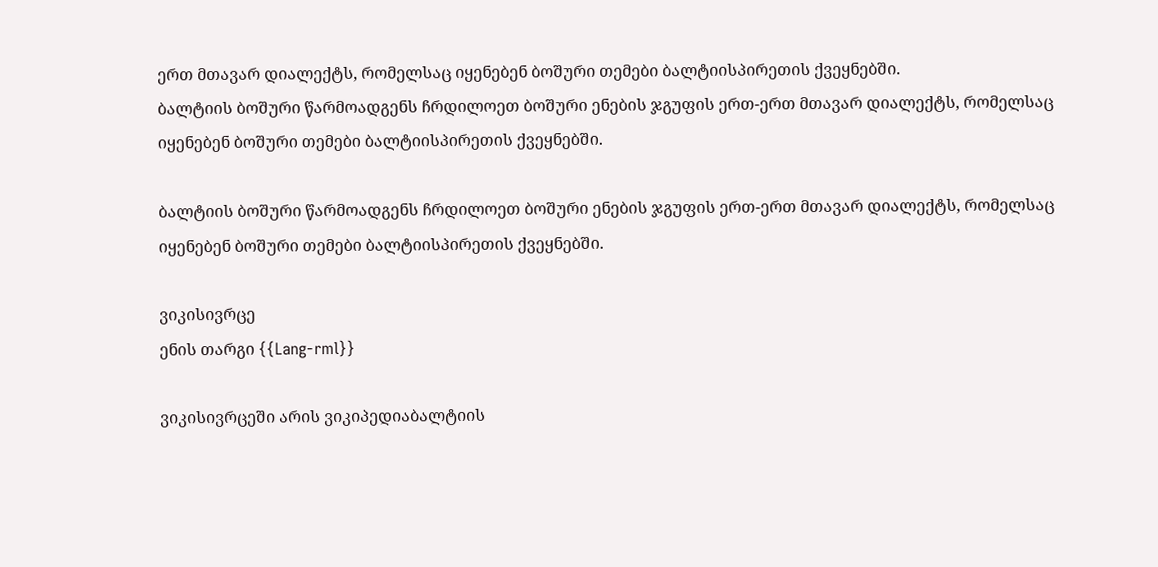ერთ მთავარ დიალექტს, რომელსაც იყენებენ ბოშური თემები ბალტიისპირეთის ქვეყნებში.
ბალტიის ბოშური წარმოადგენს ჩრდილოეთ ბოშური ენების ჯგუფის ერთ-ერთ მთავარ დიალექტს, რომელსაც იყენებენ ბოშური თემები ბალტიისპირეთის ქვეყნებში.

ბალტიის ბოშური წარმოადგენს ჩრდილოეთ ბოშური ენების ჯგუფის ერთ-ერთ მთავარ დიალექტს, რომელსაც იყენებენ ბოშური თემები ბალტიისპირეთის ქვეყნებში.

ვიკისივრცე
ენის თარგი {{Lang-rml}}

ვიკისივრცეში არის ვიკიპედიაბალტიის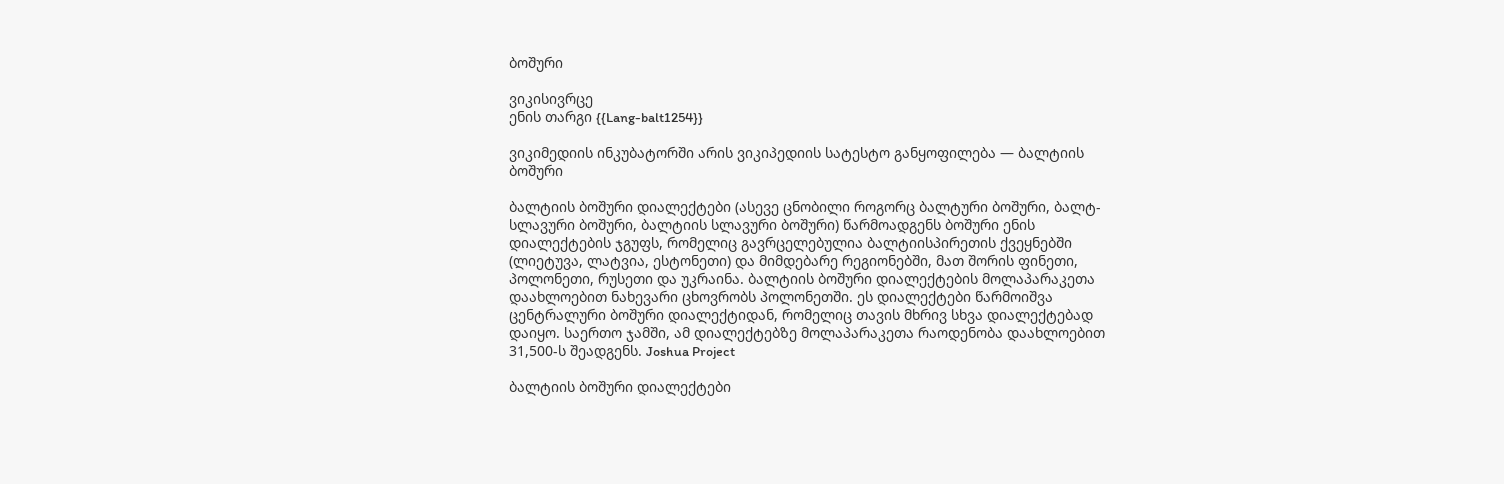ბოშური

ვიკისივრცე
ენის თარგი {{Lang-balt1254}}

ვიკიმედიის ინკუბატორში არის ვიკიპედიის სატესტო განყოფილება — ბალტიის ბოშური

ბალტიის ბოშური დიალექტები (ასევე ცნობილი როგორც ბალტური ბოშური, ბალტ-სლავური ბოშური, ბალტიის სლავური ბოშური) წარმოადგენს ბოშური ენის დიალექტების ჯგუფს, რომელიც გავრცელებულია ბალტიისპირეთის ქვეყნებში (ლიეტუვა, ლატვია, ესტონეთი) და მიმდებარე რეგიონებში, მათ შორის ფინეთი, პოლონეთი, რუსეთი და უკრაინა. ბალტიის ბოშური დიალექტების მოლაპარაკეთა დაახლოებით ნახევარი ცხოვრობს პოლონეთში. ეს დიალექტები წარმოიშვა ცენტრალური ბოშური დიალექტიდან, რომელიც თავის მხრივ სხვა დიალექტებად დაიყო. საერთო ჯამში, ამ დიალექტებზე მოლაპარაკეთა რაოდენობა დაახლოებით 31,500-ს შეადგენს. Joshua Project

ბალტიის ბოშური დიალექტები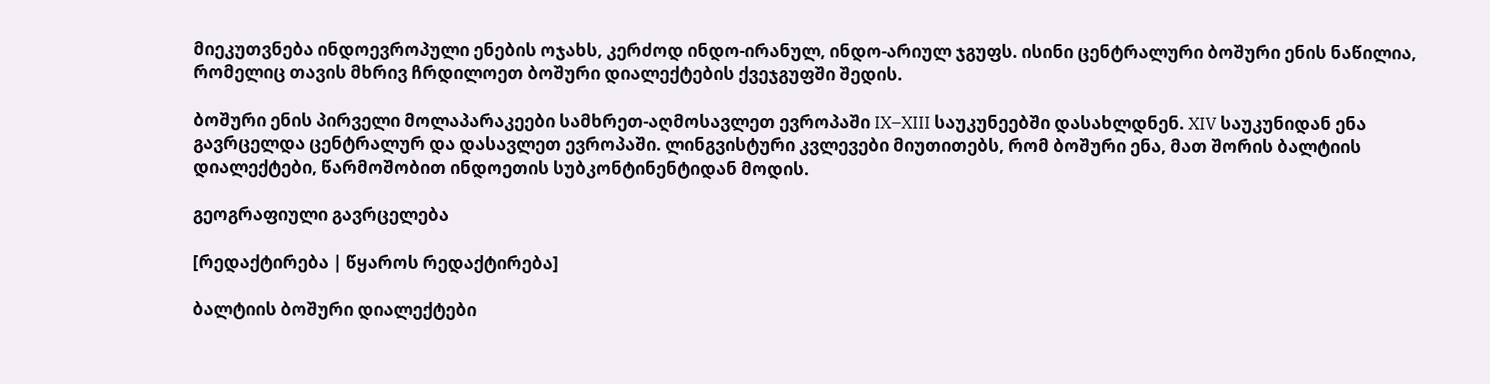მიეკუთვნება ინდოევროპული ენების ოჯახს, კერძოდ ინდო-ირანულ, ინდო-არიულ ჯგუფს. ისინი ცენტრალური ბოშური ენის ნაწილია, რომელიც თავის მხრივ ჩრდილოეთ ბოშური დიალექტების ქვეჯგუფში შედის.

ბოშური ენის პირველი მოლაპარაკეები სამხრეთ-აღმოსავლეთ ევროპაში IX–XIII საუკუნეებში დასახლდნენ. XIV საუკუნიდან ენა გავრცელდა ცენტრალურ და დასავლეთ ევროპაში. ლინგვისტური კვლევები მიუთითებს, რომ ბოშური ენა, მათ შორის ბალტიის დიალექტები, წარმოშობით ინდოეთის სუბკონტინენტიდან მოდის.

გეოგრაფიული გავრცელება

[რედაქტირება | წყაროს რედაქტირება]

ბალტიის ბოშური დიალექტები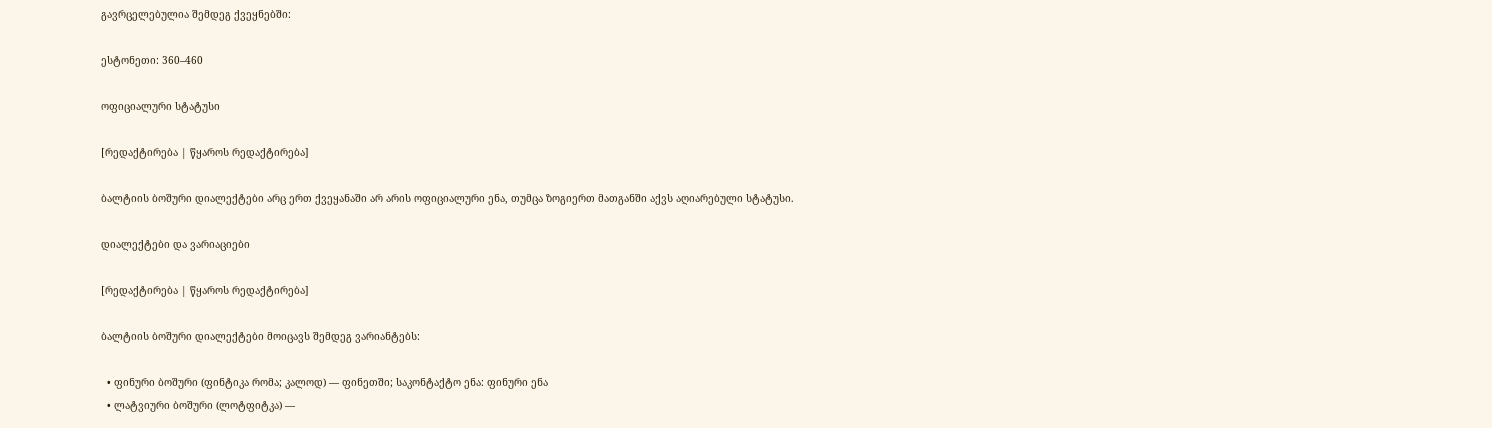გავრცელებულია შემდეგ ქვეყნებში:

ესტონეთი: 360–460

ოფიციალური სტატუსი

[რედაქტირება | წყაროს რედაქტირება]

ბალტიის ბოშური დიალექტები არც ერთ ქვეყანაში არ არის ოფიციალური ენა, თუმცა ზოგიერთ მათგანში აქვს აღიარებული სტატუსი.

დიალექტები და ვარიაციები

[რედაქტირება | წყაროს რედაქტირება]

ბალტიის ბოშური დიალექტები მოიცავს შემდეგ ვარიანტებს:

  • ფინური ბოშური (ფინტიკა რომა; კალოდ) — ფინეთში; საკონტაქტო ენა: ფინური ენა
  • ლატვიური ბოშური (ლოტფიტკა) —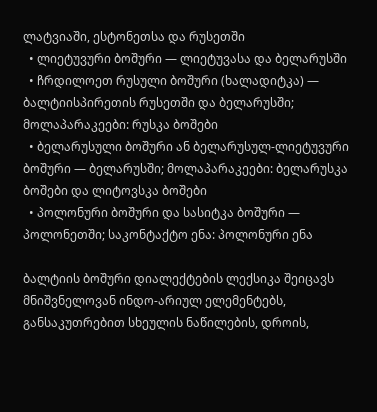ლატვიაში, ესტონეთსა და რუსეთში
  • ლიეტუვური ბოშური — ლიეტუვასა და ბელარუსში
  • ჩრდილოეთ რუსული ბოშური (ხალადიტკა) — ბალტიისპირეთის რუსეთში და ბელარუსში; მოლაპარაკეები: რუსკა ბოშები
  • ბელარუსული ბოშური ან ბელარუსულ-ლიეტუვური ბოშური — ბელარუსში; მოლაპარაკეები: ბელარუსკა ბოშები და ლიტოვსკა ბოშები
  • პოლონური ბოშური და სასიტკა ბოშური — პოლონეთში; საკონტაქტო ენა: პოლონური ენა

ბალტიის ბოშური დიალექტების ლექსიკა შეიცავს მნიშვნელოვან ინდო-არიულ ელემენტებს, განსაკუთრებით სხეულის ნაწილების, დროის,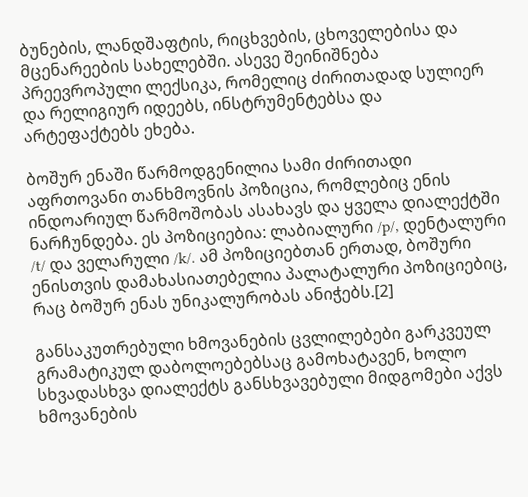ბუნების, ლანდშაფტის, რიცხვების, ცხოველებისა და მცენარეების სახელებში. ასევე შეინიშნება პრეევროპული ლექსიკა, რომელიც ძირითადად სულიერ და რელიგიურ იდეებს, ინსტრუმენტებსა და არტეფაქტებს ეხება.

ბოშურ ენაში წარმოდგენილია სამი ძირითადი აფრთოვანი თანხმოვნის პოზიცია, რომლებიც ენის ინდოარიულ წარმოშობას ასახავს და ყველა დიალექტში ნარჩუნდება. ეს პოზიციებია: ლაბიალური /p/, დენტალური /t/ და ველარული /k/. ამ პოზიციებთან ერთად, ბოშური ენისთვის დამახასიათებელია პალატალური პოზიციებიც, რაც ბოშურ ენას უნიკალურობას ანიჭებს.[2]

განსაკუთრებული ხმოვანების ცვლილებები გარკვეულ გრამატიკულ დაბოლოებებსაც გამოხატავენ, ხოლო სხვადასხვა დიალექტს განსხვავებული მიდგომები აქვს ხმოვანების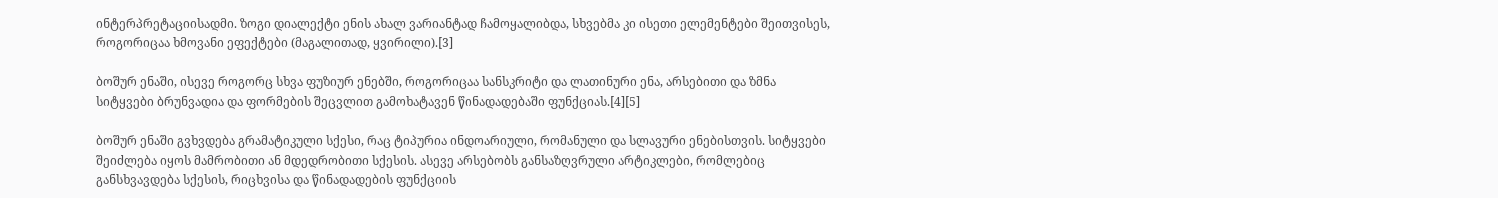ინტერპრეტაციისადმი. ზოგი დიალექტი ენის ახალ ვარიანტად ჩამოყალიბდა, სხვებმა კი ისეთი ელემენტები შეითვისეს, როგორიცაა ხმოვანი ეფექტები (მაგალითად, ყვირილი).[3]

ბოშურ ენაში, ისევე როგორც სხვა ფუზიურ ენებში, როგორიცაა სანსკრიტი და ლათინური ენა, არსებითი და ზმნა სიტყვები ბრუნვადია და ფორმების შეცვლით გამოხატავენ წინადადებაში ფუნქციას.[4][5]

ბოშურ ენაში გვხვდება გრამატიკული სქესი, რაც ტიპურია ინდოარიული, რომანული და სლავური ენებისთვის. სიტყვები შეიძლება იყოს მამრობითი ან მდედრობითი სქესის. ასევე არსებობს განსაზღვრული არტიკლები, რომლებიც განსხვავდება სქესის, რიცხვისა და წინადადების ფუნქციის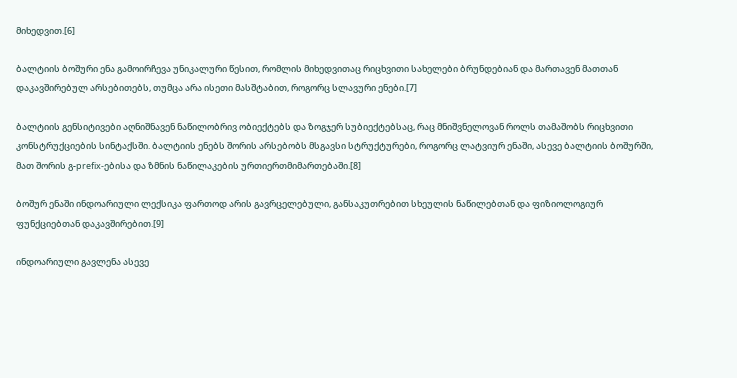მიხედვით.[6]

ბალტიის ბოშური ენა გამოირჩევა უნიკალური წესით, რომლის მიხედვითაც რიცხვითი სახელები ბრუნდებიან და მართავენ მათთან დაკავშირებულ არსებითებს, თუმცა არა ისეთი მასშტაბით, როგორც სლავური ენები.[7]

ბალტიის გენსიტივები აღნიშნავენ ნაწილობრივ ობიექტებს და ზოგჯერ სუბიექტებსაც, რაც მნიშვნელოვან როლს თამაშობს რიცხვითი კონსტრუქციების სინტაქსში. ბალტიის ენებს შორის არსებობს მსგავსი სტრუქტურები, როგორც ლატვიურ ენაში, ასევე ბალტიის ბოშურში, მათ შორის გ-prefix-ებისა და ზმნის ნაწილაკების ურთიერთმიმართებაში.[8]

ბოშურ ენაში ინდოარიული ლექსიკა ფართოდ არის გავრცელებული, განსაკუთრებით სხეულის ნაწილებთან და ფიზიოლოგიურ ფუნქციებთან დაკავშირებით.[9]

ინდოარიული გავლენა ასევე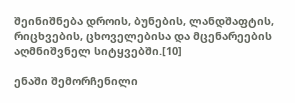შეინიშნება დროის, ბუნების, ლანდშაფტის, რიცხვების, ცხოველებისა და მცენარეების აღმნიშვნელ სიტყვებში.[10]

ენაში შემორჩენილი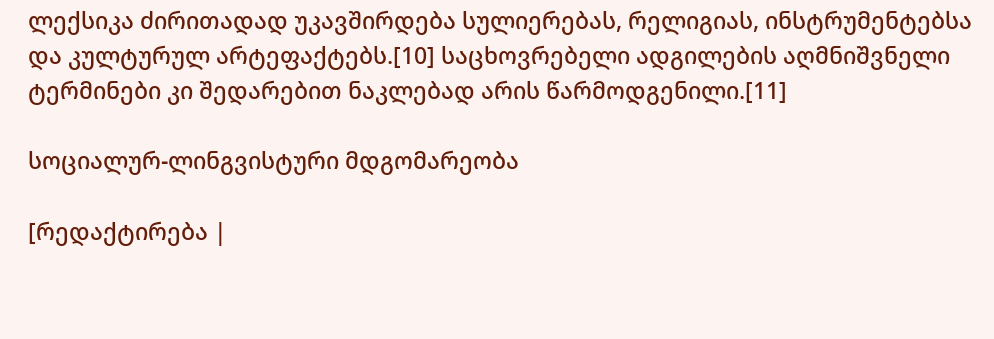ლექსიკა ძირითადად უკავშირდება სულიერებას, რელიგიას, ინსტრუმენტებსა და კულტურულ არტეფაქტებს.[10] საცხოვრებელი ადგილების აღმნიშვნელი ტერმინები კი შედარებით ნაკლებად არის წარმოდგენილი.[11]

სოციალურ-ლინგვისტური მდგომარეობა

[რედაქტირება |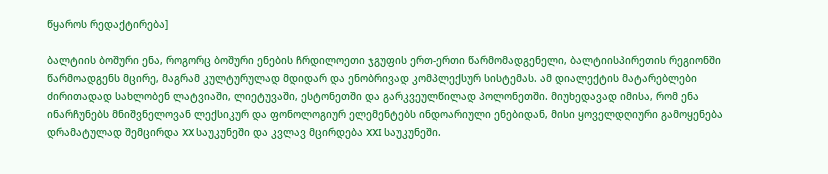წყაროს რედაქტირება]

ბალტიის ბოშური ენა, როგორც ბოშური ენების ჩრდილოეთი ჯგუფის ერთ-ერთი წარმომადგენელი, ბალტიისპირეთის რეგიონში წარმოადგენს მცირე, მაგრამ კულტურულად მდიდარ და ენობრივად კომპლექსურ სისტემას. ამ დიალექტის მატარებლები ძირითადად სახლობენ ლატვიაში, ლიეტუვაში, ესტონეთში და გარკვეულწილად პოლონეთში. მიუხედავად იმისა, რომ ენა ინარჩუნებს მნიშვნელოვან ლექსიკურ და ფონოლოგიურ ელემენტებს ინდოარიული ენებიდან, მისი ყოველდღიური გამოყენება დრამატულად შემცირდა XX საუკუნეში და კვლავ მცირდება XXI საუკუნეში.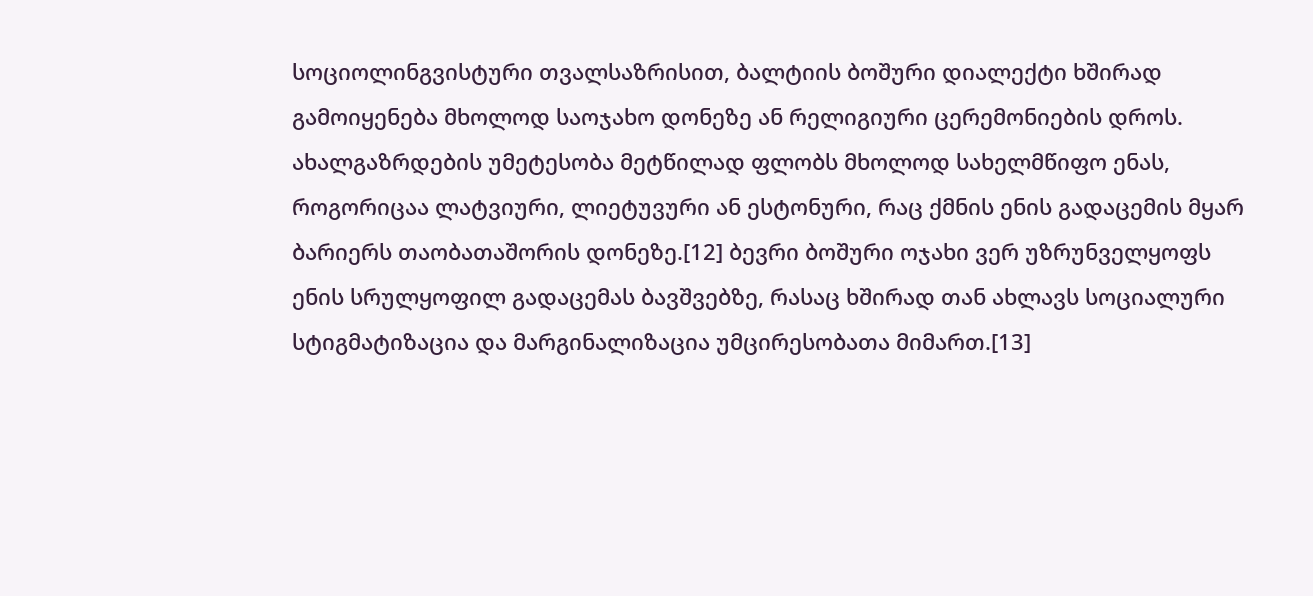სოციოლინგვისტური თვალსაზრისით, ბალტიის ბოშური დიალექტი ხშირად გამოიყენება მხოლოდ საოჯახო დონეზე ან რელიგიური ცერემონიების დროს. ახალგაზრდების უმეტესობა მეტწილად ფლობს მხოლოდ სახელმწიფო ენას, როგორიცაა ლატვიური, ლიეტუვური ან ესტონური, რაც ქმნის ენის გადაცემის მყარ ბარიერს თაობათაშორის დონეზე.[12] ბევრი ბოშური ოჯახი ვერ უზრუნველყოფს ენის სრულყოფილ გადაცემას ბავშვებზე, რასაც ხშირად თან ახლავს სოციალური სტიგმატიზაცია და მარგინალიზაცია უმცირესობათა მიმართ.[13]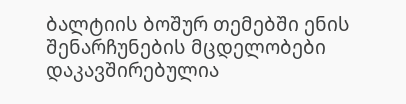ბალტიის ბოშურ თემებში ენის შენარჩუნების მცდელობები დაკავშირებულია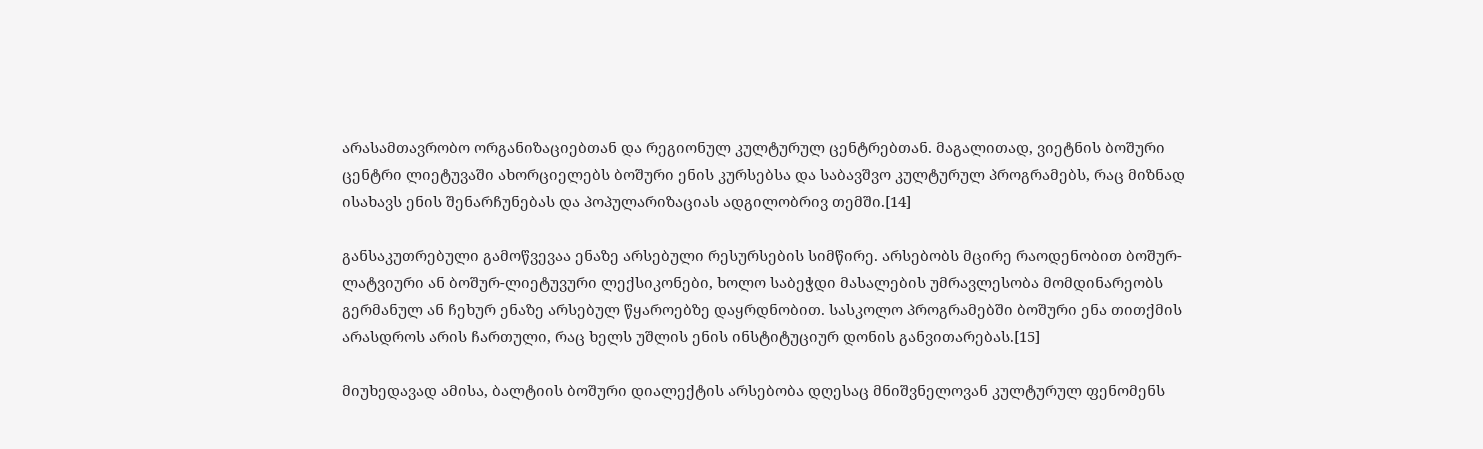არასამთავრობო ორგანიზაციებთან და რეგიონულ კულტურულ ცენტრებთან. მაგალითად, ვიეტნის ბოშური ცენტრი ლიეტუვაში ახორციელებს ბოშური ენის კურსებსა და საბავშვო კულტურულ პროგრამებს, რაც მიზნად ისახავს ენის შენარჩუნებას და პოპულარიზაციას ადგილობრივ თემში.[14]

განსაკუთრებული გამოწვევაა ენაზე არსებული რესურსების სიმწირე. არსებობს მცირე რაოდენობით ბოშურ-ლატვიური ან ბოშურ-ლიეტუვური ლექსიკონები, ხოლო საბეჭდი მასალების უმრავლესობა მომდინარეობს გერმანულ ან ჩეხურ ენაზე არსებულ წყაროებზე დაყრდნობით. სასკოლო პროგრამებში ბოშური ენა თითქმის არასდროს არის ჩართული, რაც ხელს უშლის ენის ინსტიტუციურ დონის განვითარებას.[15]

მიუხედავად ამისა, ბალტიის ბოშური დიალექტის არსებობა დღესაც მნიშვნელოვან კულტურულ ფენომენს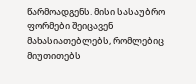წარმოადგენს. მისი სასაუბრო ფორმები შეიცავენ მახასიათებლებს, რომლებიც მიუთითებს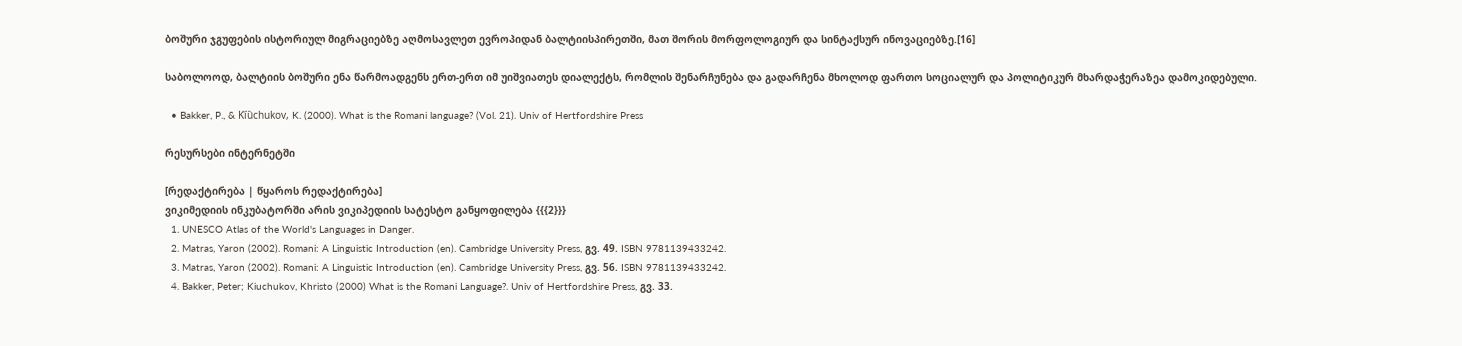ბოშური ჯგუფების ისტორიულ მიგრაციებზე აღმოსავლეთ ევროპიდან ბალტიისპირეთში, მათ შორის მორფოლოგიურ და სინტაქსურ ინოვაციებზე.[16]

საბოლოოდ, ბალტიის ბოშური ენა წარმოადგენს ერთ-ერთ იმ უიშვიათეს დიალექტს, რომლის შენარჩუნება და გადარჩენა მხოლოდ ფართო სოციალურ და პოლიტიკურ მხარდაჭერაზეა დამოკიდებული.

  • Bakker, P., & Ki︠u︡chukov, K. (2000). What is the Romani language? (Vol. 21). Univ of Hertfordshire Press

რესურსები ინტერნეტში

[რედაქტირება | წყაროს რედაქტირება]
ვიკიმედიის ინკუბატორში არის ვიკიპედიის სატესტო განყოფილება {{{2}}}
  1. UNESCO Atlas of the World's Languages in Danger.
  2. Matras, Yaron (2002). Romani: A Linguistic Introduction (en). Cambridge University Press, გვ. 49. ISBN 9781139433242.
  3. Matras, Yaron (2002). Romani: A Linguistic Introduction (en). Cambridge University Press, გვ. 56. ISBN 9781139433242.
  4. Bakker, Peter; Kiuchukov, Khristo (2000) What is the Romani Language?. Univ of Hertfordshire Press, გვ. 33.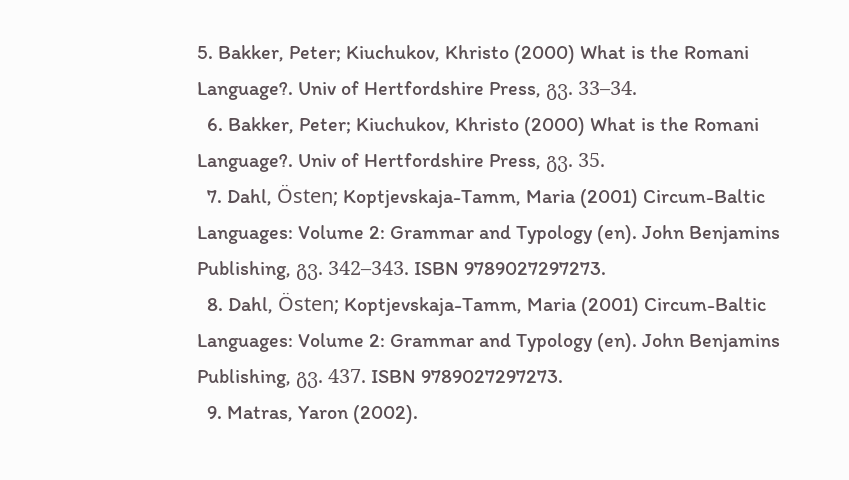5. Bakker, Peter; Kiuchukov, Khristo (2000) What is the Romani Language?. Univ of Hertfordshire Press, გვ. 33–34.
  6. Bakker, Peter; Kiuchukov, Khristo (2000) What is the Romani Language?. Univ of Hertfordshire Press, გვ. 35.
  7. Dahl, Östen; Koptjevskaja-Tamm, Maria (2001) Circum-Baltic Languages: Volume 2: Grammar and Typology (en). John Benjamins Publishing, გვ. 342–343. ISBN 9789027297273.
  8. Dahl, Östen; Koptjevskaja-Tamm, Maria (2001) Circum-Baltic Languages: Volume 2: Grammar and Typology (en). John Benjamins Publishing, გვ. 437. ISBN 9789027297273.
  9. Matras, Yaron (2002).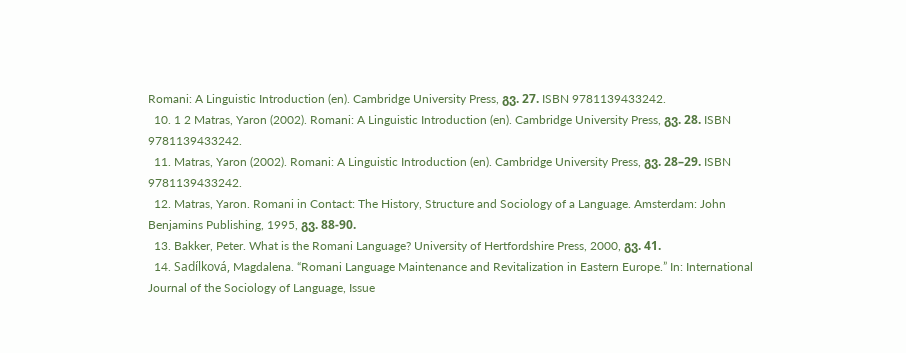Romani: A Linguistic Introduction (en). Cambridge University Press, გვ. 27. ISBN 9781139433242.
  10. 1 2 Matras, Yaron (2002). Romani: A Linguistic Introduction (en). Cambridge University Press, გვ. 28. ISBN 9781139433242.
  11. Matras, Yaron (2002). Romani: A Linguistic Introduction (en). Cambridge University Press, გვ. 28–29. ISBN 9781139433242.
  12. Matras, Yaron. Romani in Contact: The History, Structure and Sociology of a Language. Amsterdam: John Benjamins Publishing, 1995, გვ. 88-90.
  13. Bakker, Peter. What is the Romani Language? University of Hertfordshire Press, 2000, გვ. 41.
  14. Sadílková, Magdalena. “Romani Language Maintenance and Revitalization in Eastern Europe.” In: International Journal of the Sociology of Language, Issue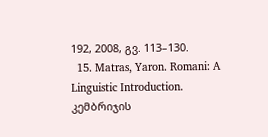192, 2008, გვ. 113–130.
  15. Matras, Yaron. Romani: A Linguistic Introduction. კემბრიჯის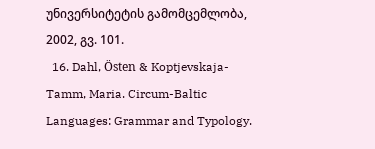უნივერსიტეტის გამომცემლობა, 2002, გვ. 101.
  16. Dahl, Östen & Koptjevskaja-Tamm, Maria. Circum-Baltic Languages: Grammar and Typology.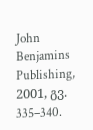John Benjamins Publishing, 2001, გვ. 335–340.